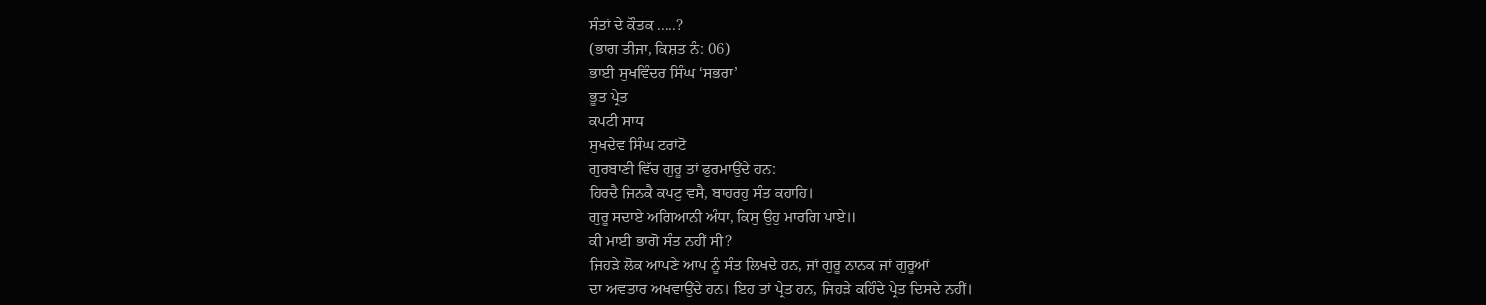ਸੰਤਾਂ ਦੇ ਕੌਤਕ .....?
(ਭਾਗ ਤੀਜਾ, ਕਿਸ਼ਤ ਨੰ: 06)
ਭਾਈ ਸੁਖਵਿੰਦਰ ਸਿੰਘ ‘ਸਭਰਾ’
ਭੂਤ ਪ੍ਰੇਤ
ਕਪਟੀ ਸਾਧ
ਸੁਖਦੇਵ ਸਿੰਘ ਟਰਾਂਟੋ
ਗੁਰਬਾਣੀ ਵਿੱਚ ਗੁਰੂ ਤਾਂ ਫੁਰਮਾਉਂਦੇ ਹਨ:
ਹਿਰਦੈ ਜਿਨਕੈ ਕਪਟੁ ਵਸੈ, ਬਾਹਰਹੁ ਸੰਤ ਕਹਾਹਿ।
ਗੁਰੂ ਸਦਾਏ ਅਗਿਆਨੀ ਅੰਧਾ, ਕਿਸੁ ਉਹੁ ਮਾਰਗਿ ਪਾਏ॥
ਕੀ ਮਾਈ ਭਾਗੋ ਸੰਤ ਨਹੀਂ ਸੀ?
ਜਿਹੜੇ ਲੋਕ ਆਪਣੇ ਆਪ ਨੂੰ ਸੰਤ ਲਿਖਦੇ ਹਨ, ਜਾਂ ਗੁਰੂ ਨਾਨਕ ਜਾਂ ਗੁਰੂਆਂ
ਦਾ ਅਵਤਾਰ ਅਖਵਾਉਂਦੇ ਹਨ। ਇਹ ਤਾਂ ਪ੍ਰੇਤ ਹਨ, ਜਿਹੜੇ ਕਹਿੰਦੇ ਪ੍ਰੇਤ ਦਿਸਦੇ ਨਹੀਂ।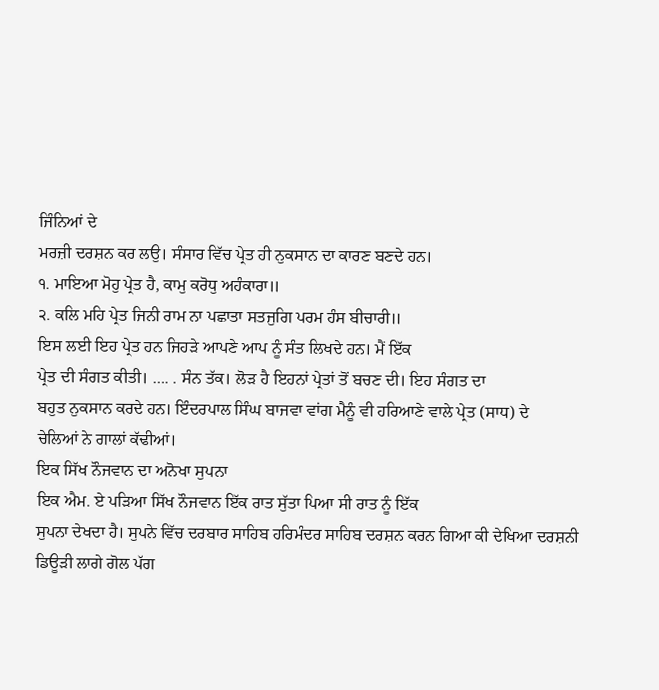ਜਿੰਨਿਆਂ ਦੇ
ਮਰਜ਼ੀ ਦਰਸ਼ਨ ਕਰ ਲਉ। ਸੰਸਾਰ ਵਿੱਚ ਪ੍ਰੇਤ ਹੀ ਨੁਕਸਾਨ ਦਾ ਕਾਰਣ ਬਣਦੇ ਹਨ।
੧. ਮਾਇਆ ਮੋਹੁ ਪ੍ਰੇਤ ਹੈ, ਕਾਮੁ ਕਰੋਧੁ ਅਹੰਕਾਰਾ॥
੨. ਕਲਿ ਮਹਿ ਪ੍ਰੇਤ ਜਿਨੀ ਰਾਮ ਨਾ ਪਛਾਤਾ ਸਤਜੁਗਿ ਪਰਮ ਹੰਸ ਬੀਚਾਰੀ॥
ਇਸ ਲਈ ਇਹ ਪ੍ਰੇਤ ਹਨ ਜਿਹੜੇ ਆਪਣੇ ਆਪ ਨੂੰ ਸੰਤ ਲਿਖਦੇ ਹਨ। ਮੈਂ ਇੱਕ
ਪ੍ਰੇਤ ਦੀ ਸੰਗਤ ਕੀਤੀ। …. . ਸੰਨ ਤੱਕ। ਲੋੜ ਹੈ ਇਹਨਾਂ ਪ੍ਰੇਤਾਂ ਤੋਂ ਬਚਣ ਦੀ। ਇਹ ਸੰਗਤ ਦਾ
ਬਹੁਤ ਨੁਕਸਾਨ ਕਰਦੇ ਹਨ। ਇੰਦਰਪਾਲ ਸਿੰਘ ਬਾਜਵਾ ਵਾਂਗ ਮੈਨੂੰ ਵੀ ਹਰਿਆਣੇ ਵਾਲੇ ਪ੍ਰੇਤ (ਸਾਧ) ਦੇ
ਚੇਲਿਆਂ ਨੇ ਗਾਲਾਂ ਕੱਢੀਆਂ।
ਇਕ ਸਿੱਖ ਨੌਜਵਾਨ ਦਾ ਅਨੋਖਾ ਸੁਪਨਾ
ਇਕ ਐਮ. ਏ ਪੜਿਆ ਸਿੱਖ ਨੌਜਵਾਨ ਇੱਕ ਰਾਤ ਸੁੱਤਾ ਪਿਆ ਸੀ ਰਾਤ ਨੂੰ ਇੱਕ
ਸੁਪਨਾ ਦੇਖਦਾ ਹੈ। ਸੁਪਨੇ ਵਿੱਚ ਦਰਬਾਰ ਸਾਹਿਬ ਹਰਿਮੰਦਰ ਸਾਹਿਬ ਦਰਸ਼ਨ ਕਰਨ ਗਿਆ ਕੀ ਦੇਖਿਆ ਦਰਸ਼ਨੀ
ਡਿਊੜੀ ਲਾਗੇ ਗੋਲ ਪੱਗ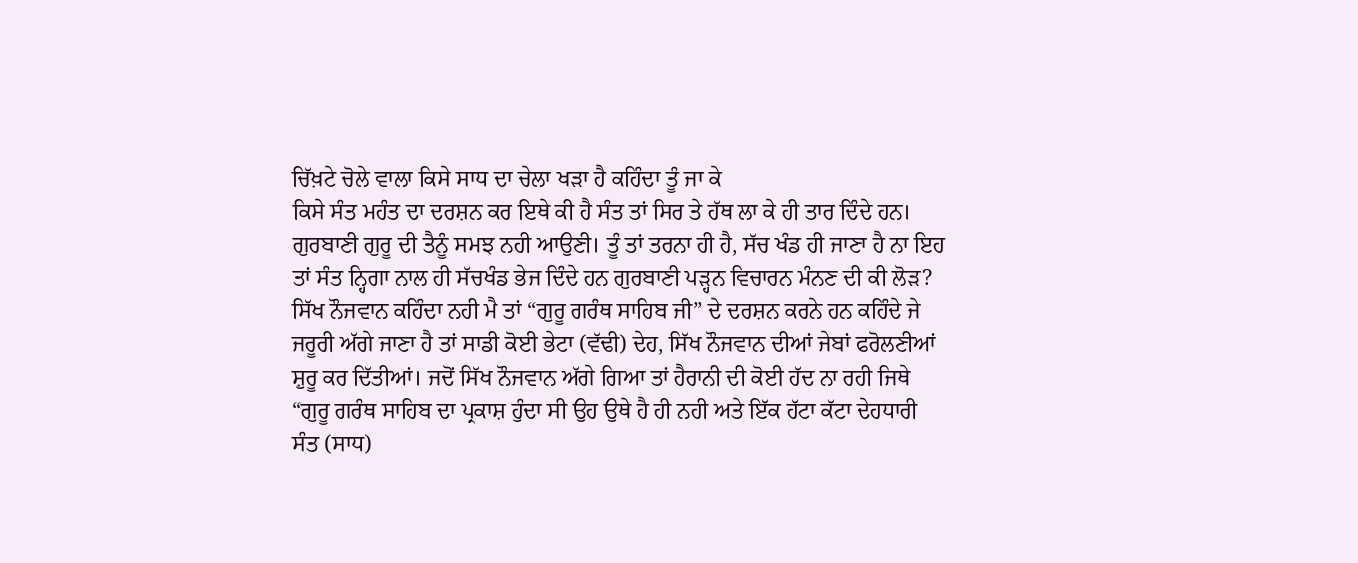ਚਿੱਖ਼ਟੇ ਚੋਲੇ ਵਾਲਾ ਕਿਸੇ ਸਾਧ ਦਾ ਚੇਲਾ ਖੜਾ ਹੈ ਕਹਿੰਦਾ ਤੂੰ ਜਾ ਕੇ
ਕਿਸੇ ਸੰਤ ਮਹੰਤ ਦਾ ਦਰਸ਼ਨ ਕਰ ਇਥੇ ਕੀ ਹੈ ਸੰਤ ਤਾਂ ਸਿਰ ਤੇ ਹੱਥ ਲਾ ਕੇ ਹੀ ਤਾਰ ਦਿੰਦੇ ਹਨ।
ਗੁਰਬਾਣੀ ਗੁਰੂ ਦੀ ਤੈਨੂੰ ਸਮਝ ਨਹੀ ਆਉਣੀ। ਤੂੰ ਤਾਂ ਤਰਨਾ ਹੀ ਹੈ, ਸੱਚ ਖੰਡ ਹੀ ਜਾਣਾ ਹੈ ਨਾ ਇਹ
ਤਾਂ ਸੰਤ ਨ੍ਹਿਗਾ ਨਾਲ ਹੀ ਸੱਚਖੰਡ ਭੇਜ ਦਿੰਦੇ ਹਨ ਗੁਰਬਾਣੀ ਪੜ੍ਹਨ ਵਿਚਾਰਨ ਮੰਨਣ ਦੀ ਕੀ ਲੋੜ?
ਸਿੱਖ ਨੌਜਵਾਨ ਕਹਿੰਦਾ ਨਹੀ ਮੈ ਤਾਂ “ਗੁਰੂ ਗਰੰਥ ਸਾਹਿਬ ਜੀ” ਦੇ ਦਰਸ਼ਨ ਕਰਨੇ ਹਨ ਕਹਿੰਦੇ ਜੇ
ਜਰੂਰੀ ਅੱਗੇ ਜਾਣਾ ਹੈ ਤਾਂ ਸਾਡੀ ਕੋਈ ਭੇਟਾ (ਵੱਢੀ) ਦੇਹ, ਸਿੱਖ ਨੌਜਵਾਨ ਦੀਆਂ ਜੇਬਾਂ ਫਰੋਲਣੀਆਂ
ਸ਼ੁਰੂ ਕਰ ਦਿੱਤੀਆਂ। ਜਦੋਂ ਸਿੱਖ ਨੌਜਵਾਨ ਅੱਗੇ ਗਿਆ ਤਾਂ ਹੈਰਾਨੀ ਦੀ ਕੋਈ ਹੱਦ ਨਾ ਰਹੀ ਜਿਥੇ
“ਗੁਰੂ ਗਰੰਥ ਸਾਹਿਬ ਦਾ ਪ੍ਰਕਾਸ਼ ਹੁੰਦਾ ਸੀ ਉਹ ਉਥੇ ਹੈ ਹੀ ਨਹੀ ਅਤੇ ਇੱਕ ਹੱਟਾ ਕੱਟਾ ਦੇਹਧਾਰੀ
ਸੰਤ (ਸਾਧ)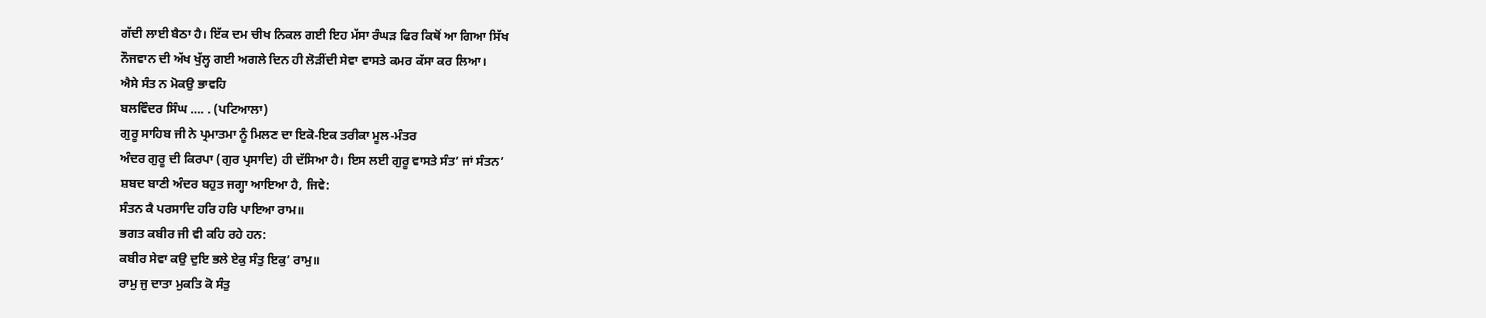ਗੱਦੀ ਲਾਈ ਬੈਠਾ ਹੈ। ਇੱਕ ਦਮ ਚੀਖ ਨਿਕਲ ਗਈ ਇਹ ਮੱਸਾ ਰੰਘੜ ਫਿਰ ਕਿਥੋਂ ਆ ਗਿਆ ਸਿੱਖ
ਨੌਜਵਾਨ ਦੀ ਅੱਖ ਖੁੱਲ੍ਹ ਗਈ ਅਗਲੇ ਦਿਨ ਹੀ ਲੋੜੀਂਦੀ ਸੇਵਾ ਵਾਸਤੇ ਕਮਰ ਕੱਸਾ ਕਰ ਲਿਆ।
ਐਸੇ ਸੰਤ ਨ ਮੋਕਉ ਭਾਵਹਿ
ਬਲਵਿੰਦਰ ਸਿੰਘ …. . (ਪਟਿਆਲਾ)
ਗੁਰੂ ਸਾਹਿਬ ਜੀ ਨੇ ਪ੍ਰਮਾਤਮਾ ਨੂੰ ਮਿਲਣ ਦਾ ਇਕੋ-ਇਕ ਤਰੀਕਾ ਮੂਲ-ਮੰਤਰ
ਅੰਦਰ ਗੁਰੂ ਦੀ ਕਿਰਪਾ (ਗੁਰ ਪ੍ਰਸਾਦਿ) ਹੀ ਦੱਸਿਆ ਹੈ। ਇਸ ਲਈ ਗੁਰੂ ਵਾਸਤੇ ਸੰਤ’ ਜਾਂ ਸੰਤਨ’
ਸ਼ਬਦ ਬਾਣੀ ਅੰਦਰ ਬਹੁਤ ਜਗ੍ਹਾ ਆਇਆ ਹੈ, ਜਿਵੇ:
ਸੰਤਨ ਕੈ ਪਰਸਾਦਿ ਹਰਿ ਹਰਿ ਪਾਇਆ ਰਾਮ॥
ਭਗਤ ਕਬੀਰ ਜੀ ਵੀ ਕਹਿ ਰਹੇ ਹਨ:
ਕਬੀਰ ਸੇਵਾ ਕਉ ਦੁਇ ਭਲੇ ਏਕੁ ਸੰਤੁ ਇਕੁ’ ਰਾਮੁ॥
ਰਾਮੁ ਜੁ ਦਾਤਾ ਮੁਕਤਿ ਕੋ ਸੰਤੁ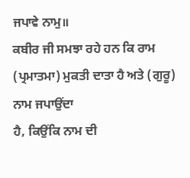ਜਪਾਵੇ ਨਾਮੁ॥
ਕਬੀਰ ਜੀ ਸਮਝਾ ਰਹੇ ਹਨ ਕਿ ਰਾਮ (ਪ੍ਰਮਾਤਮਾ) ਮੁਕਤੀ ਦਾਤਾ ਹੈ ਅਤੇ (ਗੁਰੂ) ਨਾਮ ਜਪਾਉਂਦਾ
ਹੈ, ਕਿਉਂਕਿ ਨਾਮ ਦੀ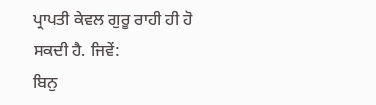ਪ੍ਰਾਪਤੀ ਕੇਵਲ ਗੁਰੂ ਰਾਹੀ ਹੀ ਹੋ ਸਕਦੀ ਹੈ. ਜਿਵੇਂ:
ਬਿਨੁ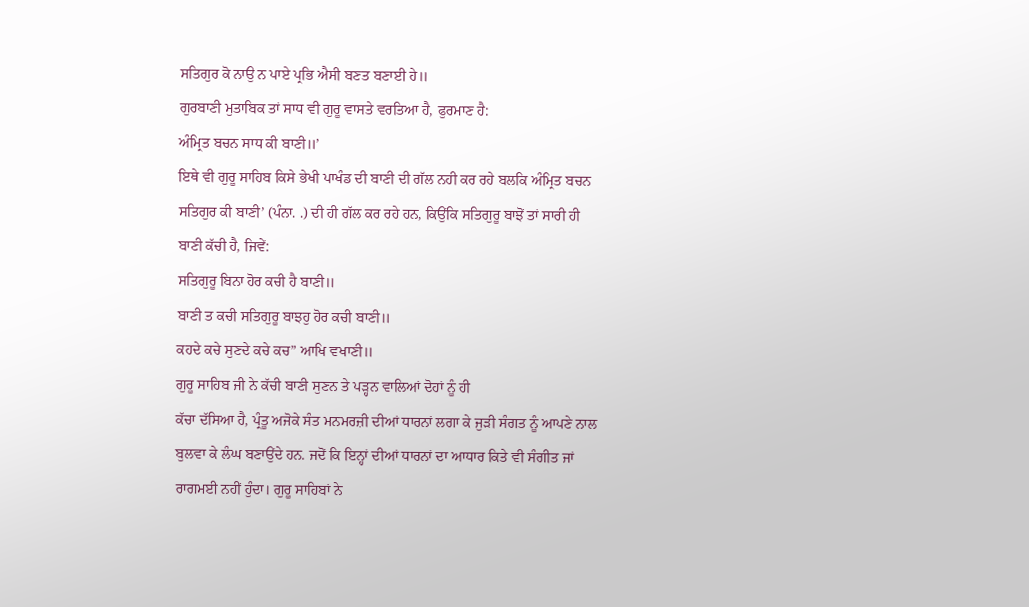ਸਤਿਗੁਰ ਕੋ ਨਾਉ ਨ ਪਾਏ ਪ੍ਰਭਿ ਐਸੀ ਬਣਤ ਬਣਾਈ ਹੇ॥
ਗੁਰਬਾਣੀ ਮੁਤਾਬਿਕ ਤਾਂ ਸਾਧ ਵੀ ਗੁਰੂ ਵਾਸਤੇ ਵਰਤਿਆ ਹੈ, ਫੁਰਮਾਣ ਹੈ:
ਅੰਮ੍ਰਿਤ ਬਚਨ ਸਾਧ ਕੀ ਬਾਣੀ॥’
ਇਥੇ ਵੀ ਗੁਰੂ ਸਾਹਿਬ ਕਿਸੇ ਭੇਖੀ ਪਾਖੰਡ ਦੀ ਬਾਣੀ ਦੀ ਗੱਲ ਨਹੀ ਕਰ ਰਹੇ ਬਲਕਿ ਅੰਮ੍ਰਿਤ ਬਚਨ
ਸਤਿਗੁਰ ਕੀ ਬਾਣੀ’ (ਪੰਨਾ. .) ਦੀ ਹੀ ਗੱਲ ਕਰ ਰਹੇ ਹਨ, ਕਿਉਂਕਿ ਸਤਿਗੁਰੂ ਬਾਝੋਂ ਤਾਂ ਸਾਰੀ ਹੀ
ਬਾਣੀ ਕੱਚੀ ਹੈ, ਜਿਵੇਂ:
ਸਤਿਗੁਰੂ ਬਿਨਾ ਹੋਰ ਕਚੀ ਹੈ ਬਾਣੀ॥
ਬਾਣੀ ਤ ਕਚੀ ਸਤਿਗੁਰੂ ਬਾਝਹੁ ਹੋਰ ਕਚੀ ਬਾਣੀ॥
ਕਹਦੇ ਕਚੇ ਸੁਣਦੇ ਕਚੇ ਕਚ” ਆਖਿ ਵਖਾਣੀ॥
ਗੁਰੂ ਸਾਹਿਬ ਜੀ ਨੇ ਕੱਚੀ ਬਾਣੀ ਸੁਣਨ ਤੇ ਪੜ੍ਹਨ ਵਾਲਿਆਂ ਦੋਹਾਂ ਨੂੰ ਹੀ
ਕੱਚਾ ਦੱਸਿਆ ਹੈ, ਪ੍ਰੰਤੂ ਅਜੋਕੇ ਸੰਤ ਮਨਮਰਜ਼ੀ ਦੀਆਂ ਧਾਰਨਾਂ ਲਗਾ ਕੇ ਜੁੜੀ ਸੰਗਤ ਨੂੰ ਆਪਣੇ ਨਾਲ
ਬੁਲਵਾ ਕੇ ਲੰਘ ਬਣਾਉਂਦੇ ਹਨ. ਜਦੋਂ ਕਿ ਇਨ੍ਹਾਂ ਦੀਆਂ ਧਾਰਨਾਂ ਦਾ ਆਧਾਰ ਕਿਤੇ ਵੀ ਸੰਗੀਤ ਜਾਂ
ਰਾਗਮਈ ਨਹੀਂ ਹੁੰਦਾ। ਗੁਰੂ ਸਾਹਿਬਾਂ ਨੇ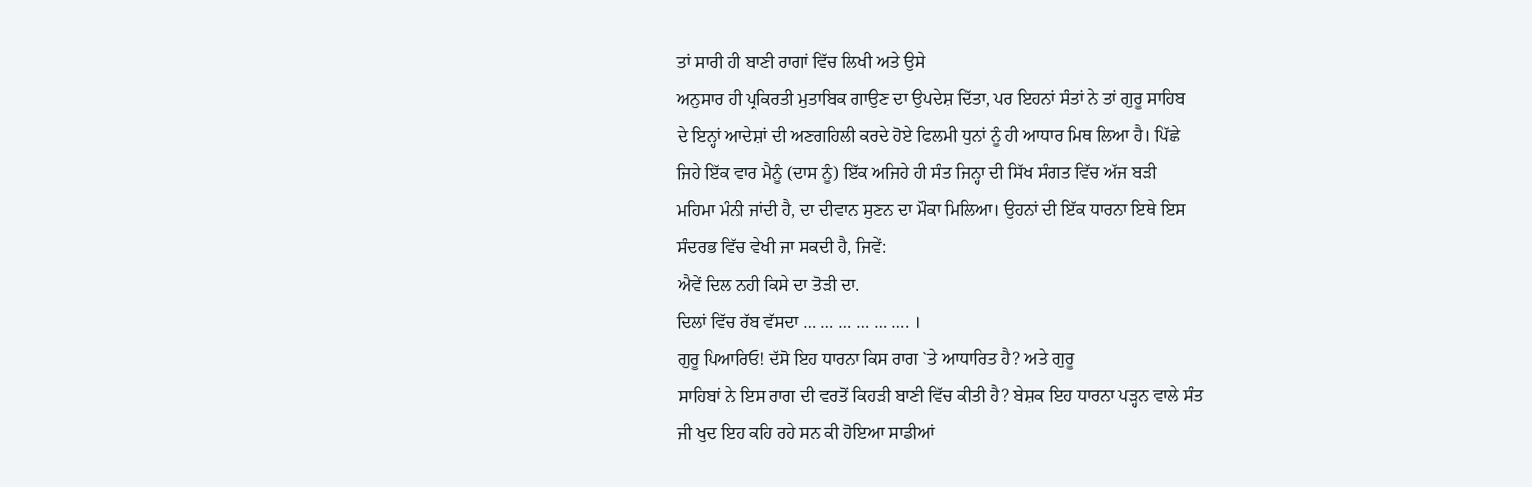ਤਾਂ ਸਾਰੀ ਹੀ ਬਾਣੀ ਰਾਗਾਂ ਵਿੱਚ ਲਿਖੀ ਅਤੇ ਉਸੇ
ਅਨੁਸਾਰ ਹੀ ਪ੍ਰਕਿਰਤੀ ਮੁਤਾਬਿਕ ਗਾਉਣ ਦਾ ਉਪਦੇਸ਼ ਦਿੱਤਾ, ਪਰ ਇਹਨਾਂ ਸੰਤਾਂ ਨੇ ਤਾਂ ਗੁਰੂ ਸਾਹਿਬ
ਦੇ ਇਨ੍ਹਾਂ ਆਦੇਸ਼ਾਂ ਦੀ ਅਣਗਹਿਲੀ ਕਰਦੇ ਹੋਏ ਫਿਲਮੀ ਧੁਨਾਂ ਨੂੰ ਹੀ ਆਧਾਰ ਮਿਥ ਲਿਆ ਹੈ। ਪਿੱਛੇ
ਜਿਹੇ ਇੱਕ ਵਾਰ ਮੈਨੂੰ (ਦਾਸ ਨੂੰ) ਇੱਕ ਅਜਿਹੇ ਹੀ ਸੰਤ ਜਿਨ੍ਹਾ ਦੀ ਸਿੱਖ ਸੰਗਤ ਵਿੱਚ ਅੱਜ ਬੜੀ
ਮਹਿਮਾ ਮੰਨੀ ਜਾਂਦੀ ਹੈ, ਦਾ ਦੀਵਾਨ ਸੁਣਨ ਦਾ ਮੌਕਾ ਮਿਲਿਆ। ਉਹਨਾਂ ਦੀ ਇੱਕ ਧਾਰਨਾ ਇਥੇ ਇਸ
ਸੰਦਰਭ ਵਿੱਚ ਵੇਖੀ ਜਾ ਸਕਦੀ ਹੈ, ਜਿਵੇਂ:
ਐਵੇਂ ਦਿਲ ਨਹੀ ਕਿਸੇ ਦਾ ਤੋੜੀ ਦਾ.
ਦਿਲਾਂ ਵਿੱਚ ਰੱਬ ਵੱਸਦਾ … … … … … …. ।
ਗੁਰੂ ਪਿਆਰਿਓ! ਦੱਸੋ ਇਹ ਧਾਰਨਾ ਕਿਸ ਰਾਗ `ਤੇ ਆਧਾਰਿਤ ਹੈ? ਅਤੇ ਗੁਰੂ
ਸਾਹਿਬਾਂ ਨੇ ਇਸ ਰਾਗ ਦੀ ਵਰਤੋਂ ਕਿਹੜੀ ਬਾਣੀ ਵਿੱਚ ਕੀਤੀ ਹੈ? ਬੇਸ਼ਕ ਇਹ ਧਾਰਨਾ ਪੜ੍ਹਨ ਵਾਲੇ ਸੰਤ
ਜੀ ਖੁਦ ਇਹ ਕਹਿ ਰਹੇ ਸਨ ਕੀ ਹੋਇਆ ਸਾਡੀਆਂ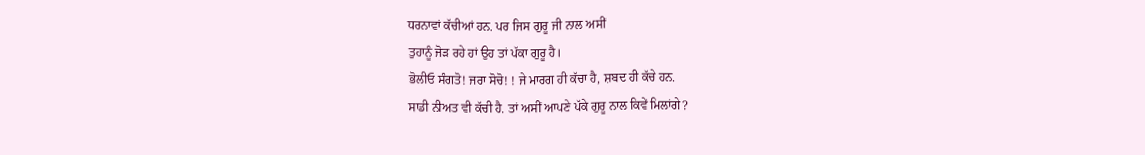ਧਰਨਾਵਾਂ ਕੱਚੀਆਂ ਹਨ. ਪਰ ਜਿਸ ਗੁਰੂ ਜੀ ਨਾਲ ਅਸੀਂ
ਤੁਹਾਨੂੰ ਜੋੜ ਰਹੇ ਹਾਂ ਉਹ ਤਾਂ ਪੱਕਾ ਗੁਰੂ ਹੈ।
ਭੋਲੀਓ ਸੰਗਤੋ! ਜਰਾ ਸੋਚੋ! ! ਜੇ ਮਾਰਗ ਹੀ ਕੱਚਾ ਹੈ, ਸ਼ਬਦ ਹੀ ਕੱਚੇ ਹਨ.
ਸਾਡੀ ਨੀਅਤ ਵੀ ਕੱਚੀ ਹੈ. ਤਾਂ ਅਸੀਂ ਆਪਣੇ ਪੱਕੇ ਗੁਰੂ ਨਾਲ ਕਿਵੇਂ ਮਿਲਾਂਗੇ?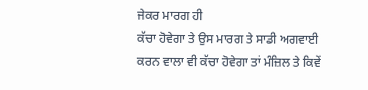ਜੇਕਰ ਮਾਰਗ ਹੀ
ਕੱਚਾ ਹੋਵੇਗਾ ਤੇ ਉਸ ਮਾਰਗ ਤੇ ਸਾਡੀ ਅਗਵਾਈ ਕਰਨ ਵਾਲਾ ਵੀ ਕੱਚਾ ਹੋਵੇਗਾ ਤਾਂ ਮੰਜ਼ਿਲ ਤੇ ਕਿਵੇਂ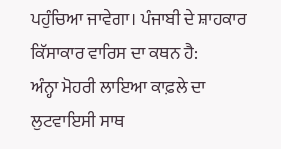ਪਹੁੰਚਿਆ ਜਾਵੇਗਾ। ਪੰਜਾਬੀ ਦੇ ਸ਼ਾਹਕਾਰ ਕਿੱਸਾਕਾਰ ਵਾਰਿਸ ਦਾ ਕਥਨ ਹੈ:
ਅੰਨ੍ਹਾ ਮੋਹਰੀ ਲਾਇਆ ਕਾਫ਼ਲੇ ਦਾ
ਲੁਟਵਾਇਸੀ ਸਾਥ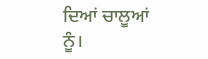ਦਿਆਂ ਚਾਲੂਆਂ ਨੂੰ।